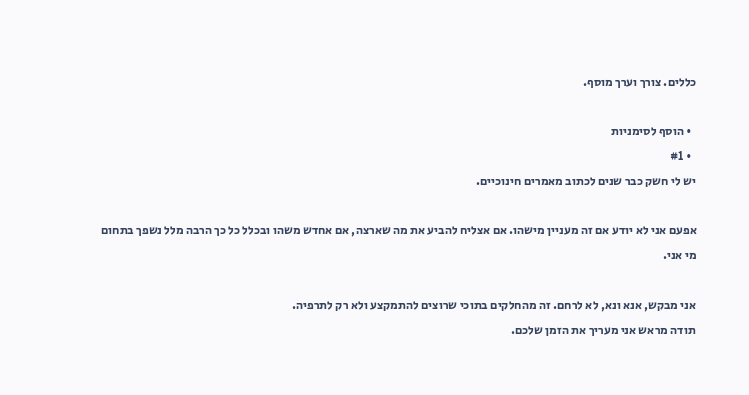כללים. צורך וערך מוסף.

  • הוסף לסימניות
  • #1
יש לי חשק כבר שנים לכתוב מאמרים חינוכיים.

אפעם אני לא יודע אם זה מעניין מישהו. אם אצליח להביע את מה שארצה, אם אחדש משהו ובכלל כל כך הרבה מלל נשפך בתחום מי אני.

אני מבקש, אנא ונא, לא לרחם. זה מהחלקים בתוכי שרוצים להתמקצע ולא רק לתרפיה.
תודה מראש אני מעריך את הזמן שלכם.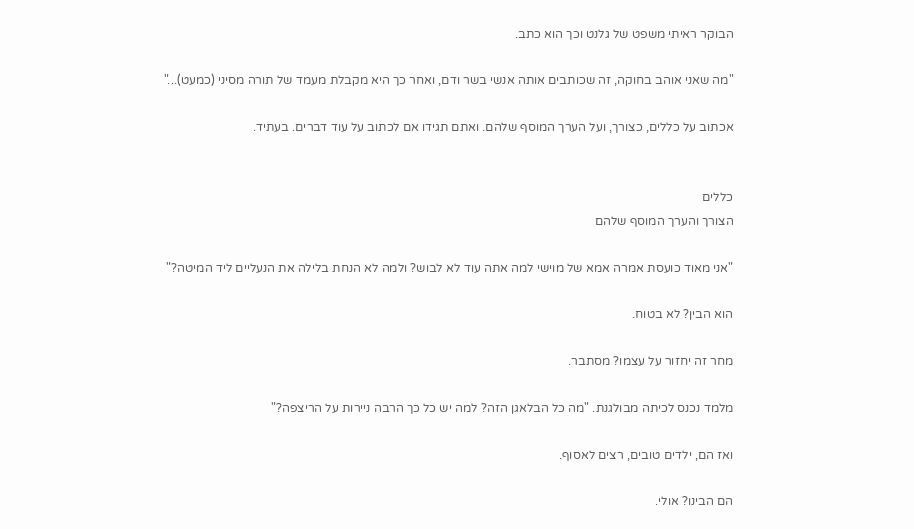הבוקר ראיתי משפט של גלנט וכך הוא כתב.

"מה שאני אוהב בחוקה, זה שכותבים אותה אנשי בשר ודם, ואחר כך היא מקבלת מעמד של תורה מסיני (כמעט)..."

אכתוב על כללים, כצורך, ועל הערך המוסף שלהם. ואתם תגידו אם לכתוב על עוד דברים. בעתיד.


כללים
הצורך והערך המוסף שלהם

"אני מאוד כועסת אמרה אמא של מוישי למה אתה עוד לא לבוש? ולמה לא הנחת בלילה את הנעליים ליד המיטה?"

הוא הבין? לא בטוח.

מחר זה יחזור על עצמו? מסתבר.

מלמד נכנס לכיתה מבולגנת. "מה כל הבלאגן הזה? למה יש כל כך הרבה ניירות על הריצפה?"

ואז הם, ילדים טובים, רצים לאסוף.

הם הבינו? אולי.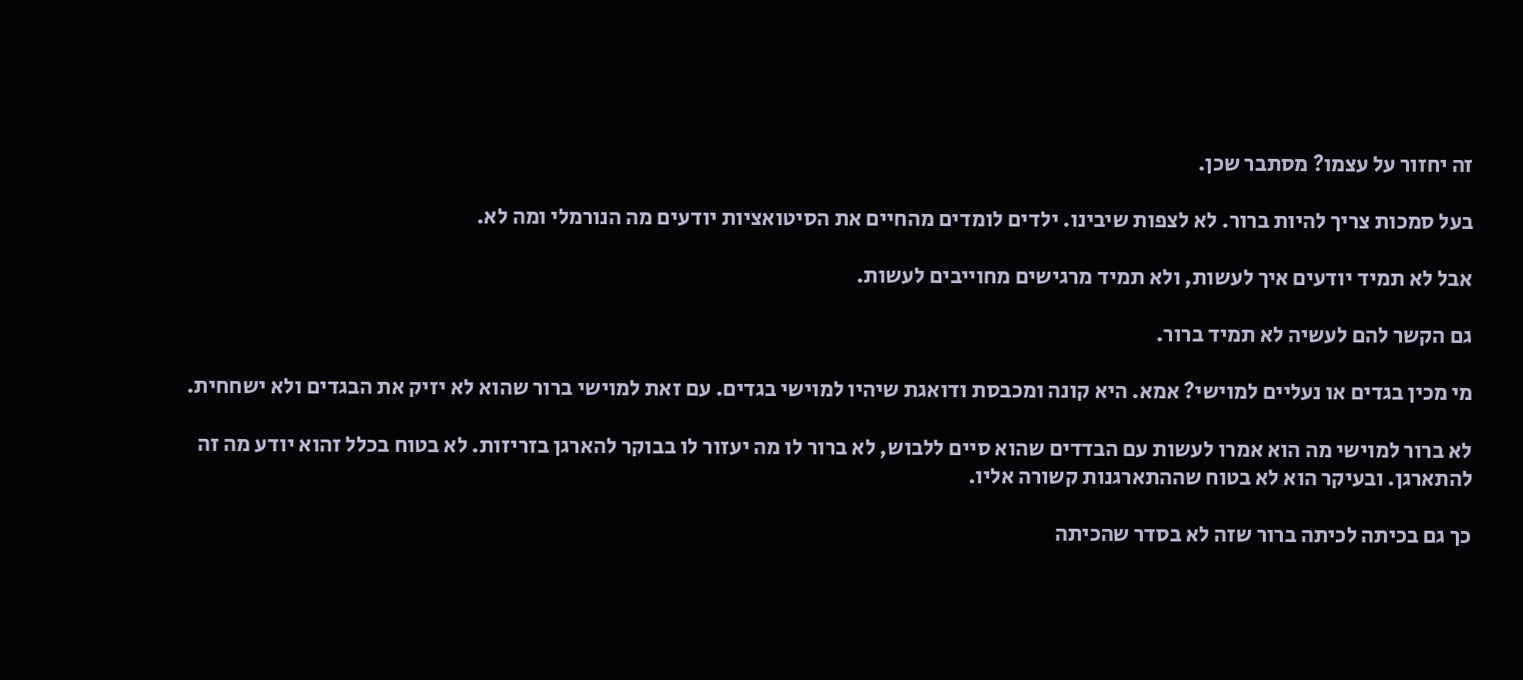זה יחזור על עצמו? מסתבר שכן.

בעל סמכות צריך להיות ברור. לא לצפות שיבינו. ילדים לומדים מהחיים את הסיטואציות יודעים מה הנורמלי ומה לא.

אבל לא תמיד יודעים איך לעשות, ולא תמיד מרגישים מחוייבים לעשות.

גם הקשר להם לעשיה לא תמיד ברור.

מי מכין בגדים או נעליים למוישי? אמא. היא קונה ומכבסת ודואגת שיהיו למוישי בגדים. עם זאת למוישי ברור שהוא לא יזיק את הבגדים ולא ישחחית.

לא ברור למוישי מה הוא אמרו לעשות עם הבדדים שהוא סיים ללבוש, לא ברור לו מה יעזור לו בבוקר להארגן בזריזות. לא בטוח בכלל זהוא יודע מה זה להתארגן. ובעיקר הוא לא בטוח שההתארגנות קשורה אליו.

כך גם בכיתה לכיתה ברור שזה לא בסדר שהכיתה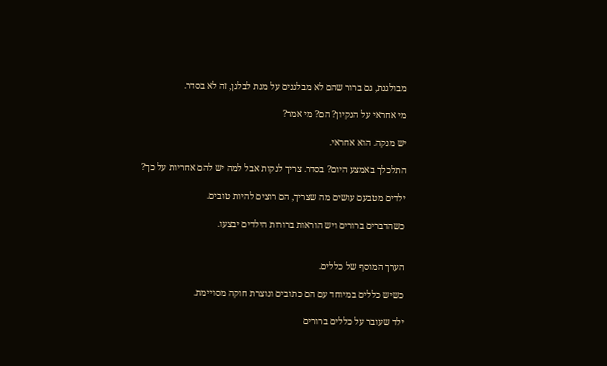מבולגנת, גם ברור שהם לא מבלגנים על מנת לבלגן, זה לא בסדר.

מי אחראי על הנקיון? הם? מי אמר?

יש מנקה. הוא אחראי.

התלכלך באמצע היום? בסדר. צריך לנקות אבל למה יש להם אחריות על כך?

ילדים מטבעם עושים מה שצריך, הם רוצים להיות טובים.

כשהדברים ברורים ויש הוראות ברורות הילדים יבצעו.


הערך המוסף של כללים.

כשיש כללים במיוחד עם הם כתובים ונוצרת חוקה מסויימת.

ילד שעובר על כללים ברורים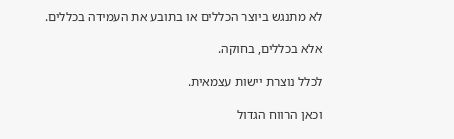לא מתנגש ביוצר הכללים או בתובע את העמידה בכללים.

אלא בכללים, בחוקה.

לכלל נוצרת יישות עצמאית.

וכאן הרווח הגדול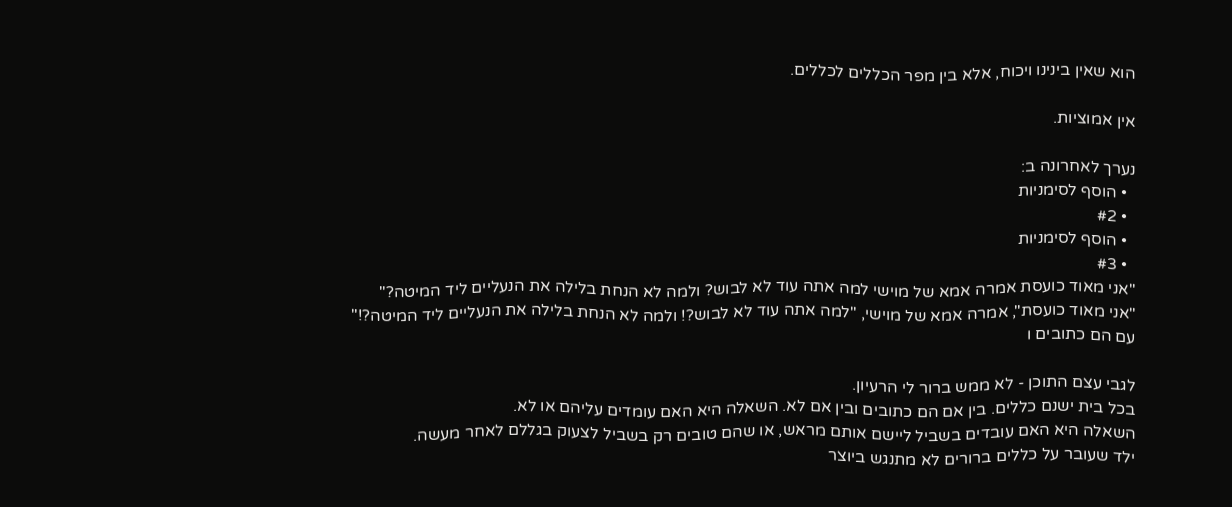הוא שאין בינינו ויכוח, אלא בין מפר הכללים לכללים.

אין אמוציות.

נערך לאחרונה ב:
  • הוסף לסימניות
  • #2
  • הוסף לסימניות
  • #3
"אני מאוד כועסת אמרה אמא של מוישי למה אתה עוד לא לבוש? ולמה לא הנחת בלילה את הנעליים ליד המיטה?"
"אני מאוד כועסת", אמרה אמא של מוישי, "למה אתה עוד לא לבוש?! ולמה לא הנחת בלילה את הנעליים ליד המיטה?!"
עם הם כתובים ו

לגבי עצם התוכן - לא ממש ברור לי הרעיון.
בכל בית ישנם כללים. בין אם הם כתובים ובין אם לא. השאלה היא האם עומדים עליהם או לא.
השאלה היא האם עובדים בשביל ליישם אותם מראש, או שהם טובים רק בשביל לצעוק בגללם לאחר מעשה.
ילד שעובר על כללים ברורים לא מתנגש ביוצר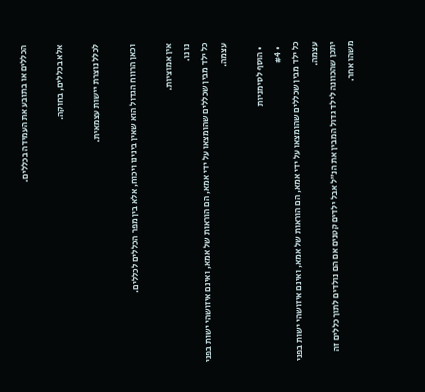הכללים או בתובע את העמידה בכללים.

אלא בכללים, בחוקה.

לכלל נוצרת יישות עצמאית.

וכאן הרווח הגדול הוא שאין בינינו ויכוח, אלא בין מפר הכללים לכללים.

אין אמוציות.
נו נו.
כל ילד מבין שכללים שהומצאו על ידי אמא, הם הוראות של אמא, ואינם איזושהי ישות בפני עצמה.

  • הוסף לסימניות
  • #4
כל ילד מבין שכללים שהומצאו על ידי אמא, הם הוראות של אמא, ואינם איזושהי ישות בפני עצמה.
יתכן שהכוונה לילד גדול המבין את הנ"ל אבל ילדים קטנים אם הם נולדים לתוך כללים זה משהו אחר.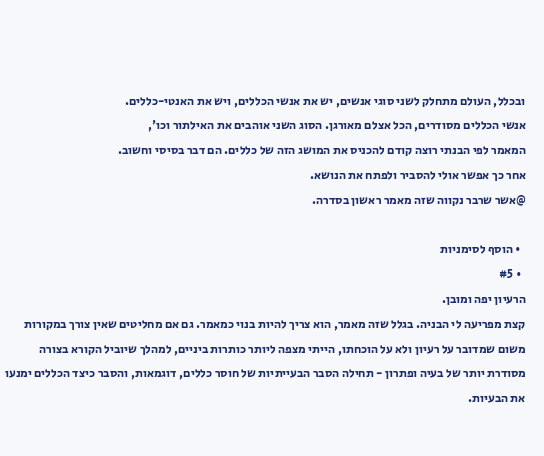ובכלל, העולם מתחלק לשני סוגי אנשים, יש את אנשי הכללים, ויש את האנטי-כללים.
אנשי הכללים מסודרים, הכל אצלם מאורגן. הסוג השני אוהבים את האילתור וכו',
המאמר לפי הבנתי רוצה קודם להכניס את המושג הזה של כללים. הם דבר בסיסי וחשוב.
אחר כך אפשר אולי להסביר ולפתח את הנושא.
@אשר שרבר נקווה שזה מאמר ראשון בסדרה.

  • הוסף לסימניות
  • #5
הרעיון יפה ומובן.
קצת מפריעה לי הבניה. בגלל שזה מאמר, הוא צריך להיות בנוי כמאמר. גם אם מחליטים שאין צורך במקורות משום שמדובר על רעיון ולא על הוכחתו, הייתי מצפה ליותר כותרות ביניים, למהלך שיוביל הקורא בצורה מסודרת יותר של בעיה ופתרון - תחילה הסבר הבעייתיות של חוסר כללים, דוגמאות, והסבר כיצד הכללים ימנעו את הבעיות.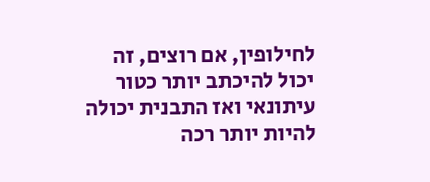לחילופין, אם רוצים, זה יכול להיכתב יותר כטור עיתונאי ואז התבנית יכולה להיות יותר רכה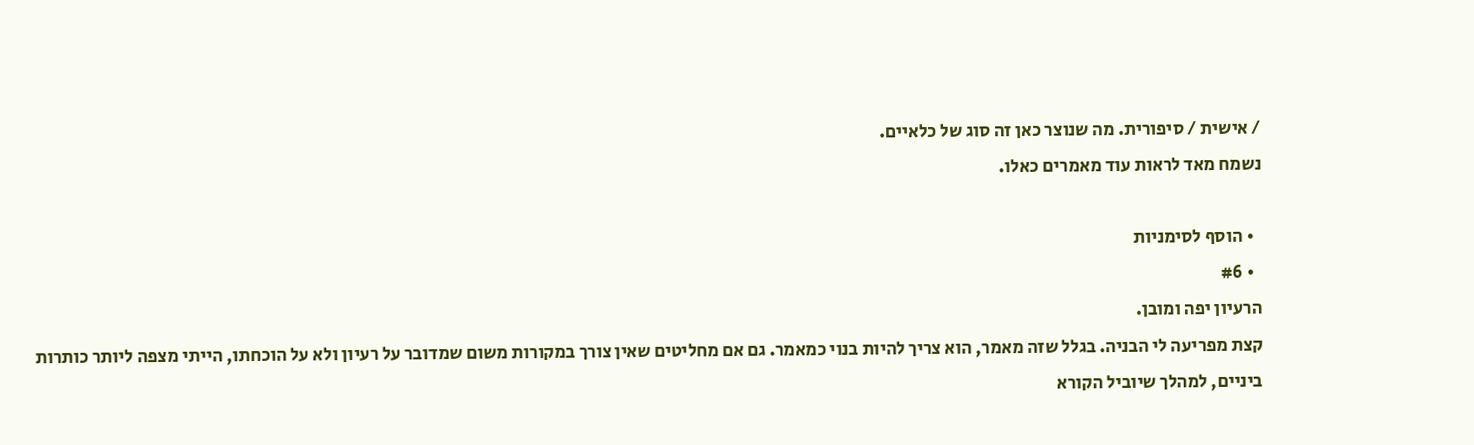/ אישית / סיפורית. מה שנוצר כאן זה סוג של כלאיים.
נשמח מאד לראות עוד מאמרים כאלו.

  • הוסף לסימניות
  • #6
הרעיון יפה ומובן.
קצת מפריעה לי הבניה. בגלל שזה מאמר, הוא צריך להיות בנוי כמאמר. גם אם מחליטים שאין צורך במקורות משום שמדובר על רעיון ולא על הוכחתו, הייתי מצפה ליותר כותרות ביניים, למהלך שיוביל הקורא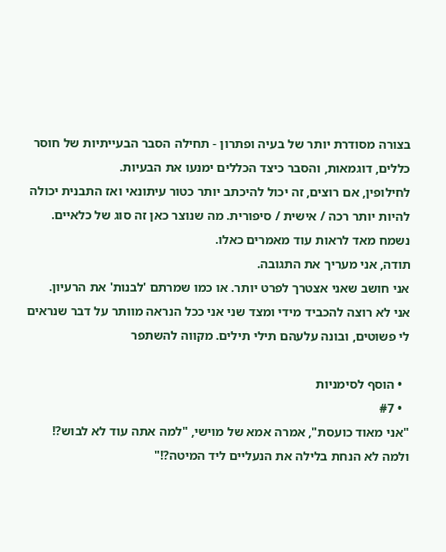בצורה מסודרת יותר של בעיה ופתרון - תחילה הסבר הבעייתיות של חוסר כללים, דוגמאות, והסבר כיצד הכללים ימנעו את הבעיות.
לחילופין, אם רוצים, זה יכול להיכתב יותר כטור עיתונאי ואז התבנית יכולה להיות יותר רכה / אישית / סיפורית. מה שנוצר כאן זה סוג של כלאיים.
נשמח מאד לראות עוד מאמרים כאלו.
תודה, אני מעריך את התגובה.
אני חושב שאני אצטרך לפרט יותר. או כמו שמרתם 'לבנות' את הרעיון.
אני לא רוצה להכביד מידי ומצד שני אני ככל הנראה מוותר על דבר שנראים לי פשוטים, ובונה עלעהם תילי תילים. מקווה להשתפר

  • הוסף לסימניות
  • #7
"אני מאוד כועסת", אמרה אמא של מוישי, "למה אתה עוד לא לבוש?! ולמה לא הנחת בלילה את הנעליים ליד המיטה?!"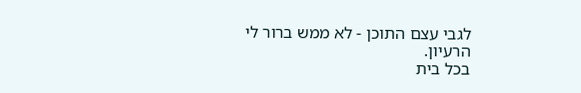לגבי עצם התוכן - לא ממש ברור לי הרעיון.
בכל בית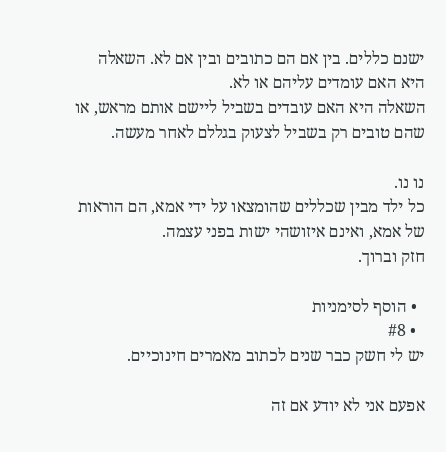ישנם כללים. בין אם הם כתובים ובין אם לא. השאלה היא האם עומדים עליהם או לא.
השאלה היא האם עובדים בשביל ליישם אותם מראש, או שהם טובים רק בשביל לצעוק בגללם לאחר מעשה.

נו נו.
כל ילד מבין שכללים שהומצאו על ידי אמא, הם הוראות של אמא, ואינם איזושהי ישות בפני עצמה.
חזק וברוך.

  • הוסף לסימניות
  • #8
יש לי חשק כבר שנים לכתוב מאמרים חינוכיים.

אפעם אני לא יודע אם זה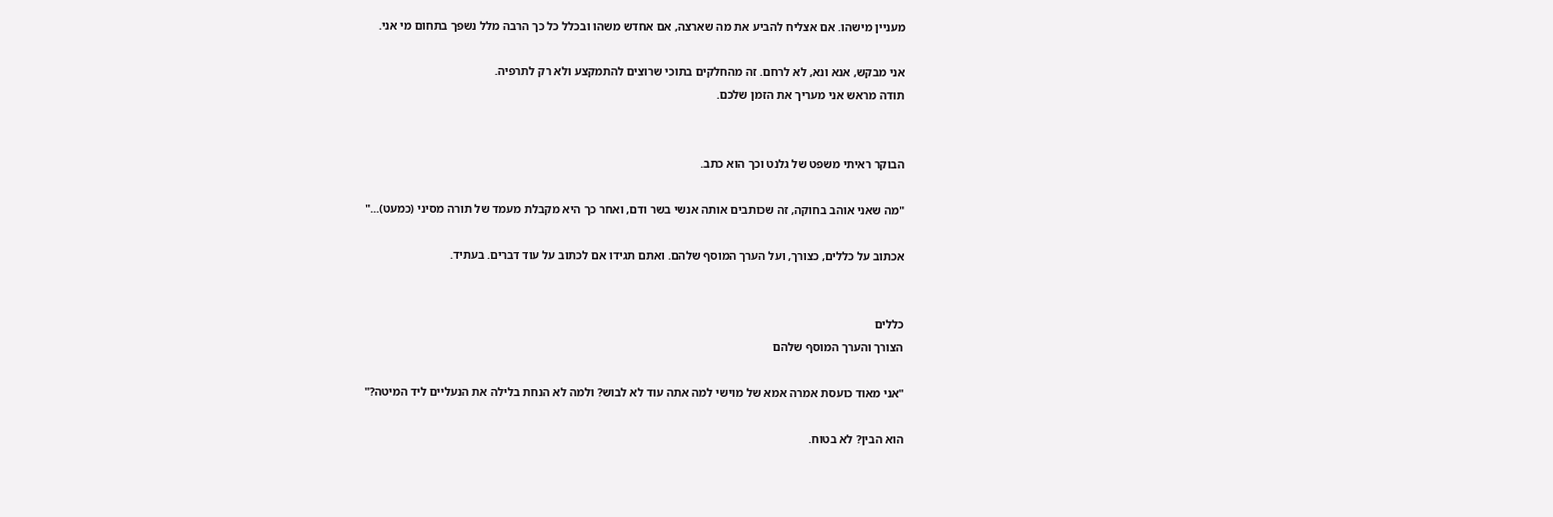מעניין מישהו. אם אצליח להביע את מה שארצה, אם אחדש משהו ובכלל כל כך הרבה מלל נשפך בתחום מי אני.

אני מבקש, אנא ונא, לא לרחם. זה מהחלקים בתוכי שרוצים להתמקצע ולא רק לתרפיה.
תודה מראש אני מעריך את הזמן שלכם.


הבוקר ראיתי משפט של גלנט וכך הוא כתב.

"מה שאני אוהב בחוקה, זה שכותבים אותה אנשי בשר ודם, ואחר כך היא מקבלת מעמד של תורה מסיני (כמעט)..."

אכתוב על כללים, כצורך, ועל הערך המוסף שלהם. ואתם תגידו אם לכתוב על עוד דברים. בעתיד.


כללים
הצורך והערך המוסף שלהם

"אני מאוד כועסת אמרה אמא של מוישי למה אתה עוד לא לבוש? ולמה לא הנחת בלילה את הנעליים ליד המיטה?"

הוא הבין? לא בטוח.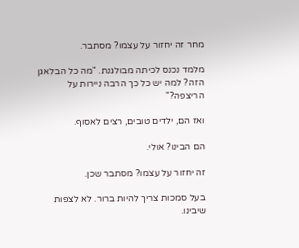מחר זה יחזור על עצמו? מסתבר.

מלמד נכנס לכיתה מבולגנת. "מה כל הבלאגן הזה? למה יש כל כך הרבה ניירות על הריצפה?"

ואז הם, ילדים טובים, רצים לאסוף.

הם הבינו? אולי.

זה יחזור על עצמו? מסתבר שכן.

בעל סמכות צריך להיות ברור. לא לצפות שיבינו.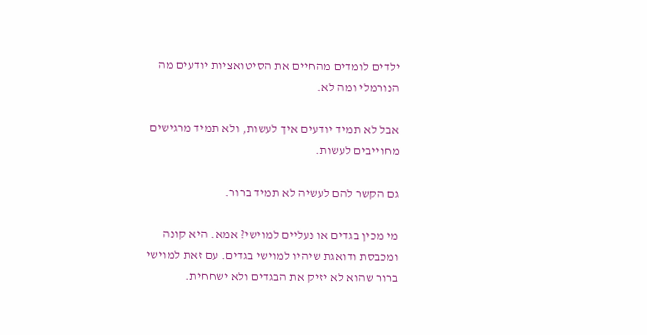ילדים לומדים מהחיים את הסיטואציות יודעים מה הנורמלי ומה לא.

אבל לא תמיד יודעים איך לעשות, ולא תמיד מרגישים מחוייבים לעשות.

גם הקשר להם לעשיה לא תמיד ברור.

מי מכין בגדים או נעליים למוישי? אמא. היא קונה ומכבסת ודואגת שיהיו למוישי בגדים. עם זאת למוישי ברור שהוא לא יזיק את הבגדים ולא ישחחית.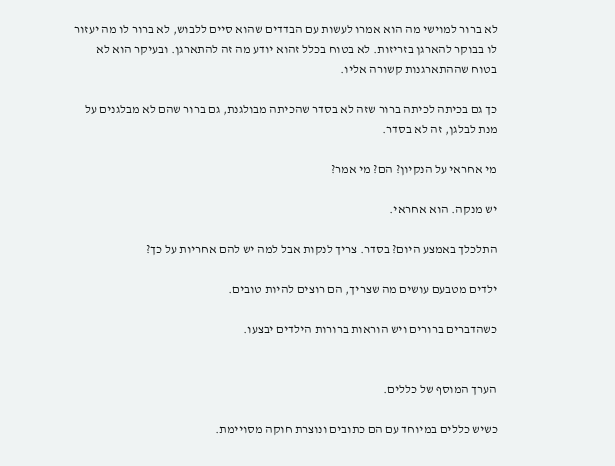לא ברור למוישי מה הוא אמרו לעשות עם הבדדים שהוא סיים ללבוש, לא ברור לו מה יעזור לו בבוקר להארגן בזריזות. לא בטוח בכלל זהוא יודע מה זה להתארגן. ובעיקר הוא לא בטוח שההתארגנות קשורה אליו.

כך גם בכיתה לכיתה ברור שזה לא בסדר שהכיתה מבולגנת, גם ברור שהם לא מבלגנים על מנת לבלגן, זה לא בסדר.

מי אחראי על הנקיון? הם? מי אמר?

יש מנקה. הוא אחראי.

התלכלך באמצע היום? בסדר. צריך לנקות אבל למה יש להם אחריות על כך?

ילדים מטבעם עושים מה שצריך, הם רוצים להיות טובים.

כשהדברים ברורים ויש הוראות ברורות הילדים יבצעו.


הערך המוסף של כללים.

כשיש כללים במיוחד עם הם כתובים ונוצרת חוקה מסויימת.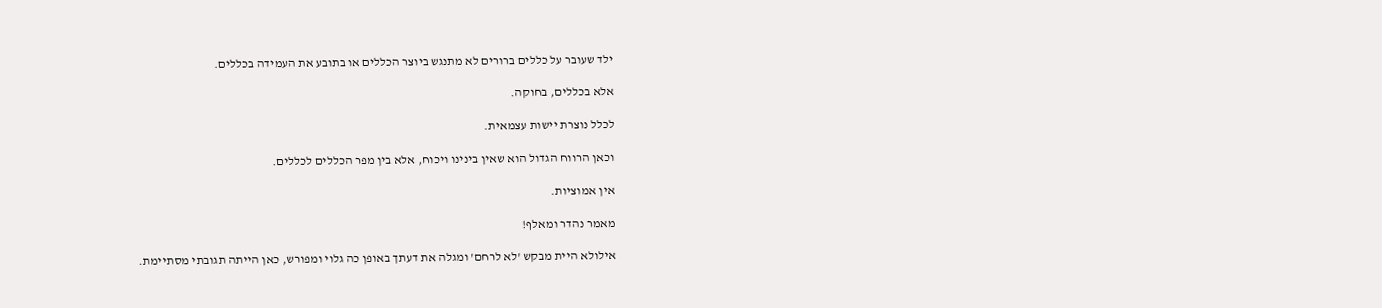ילד שעובר על כללים ברורים לא מתנגש ביוצר הכללים או בתובע את העמידה בכללים.

אלא בכללים, בחוקה.

לכלל נוצרת יישות עצמאית.

וכאן הרווח הגדול הוא שאין בינינו ויכוח, אלא בין מפר הכללים לכללים.

אין אמוציות.

מאמר נהדר ומאלף!

אילולא היית מבקש 'לא לרחם' ומגלה את דעתך באופן כה גלוי ומפורש, כאן הייתה תגובתי מסתיימת.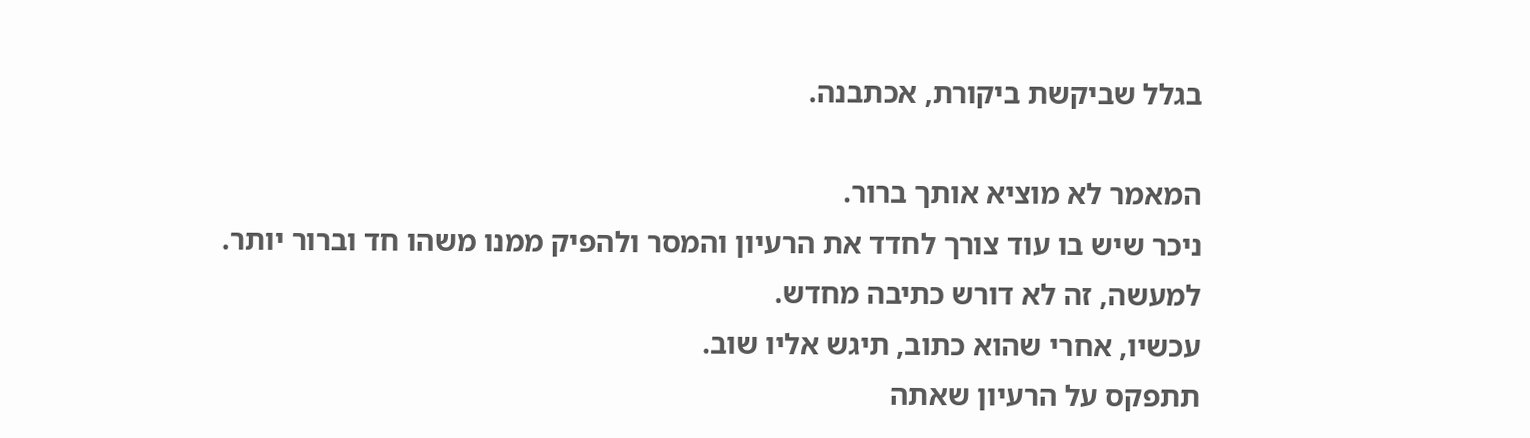בגלל שביקשת ביקורת, אכתבנה.

המאמר לא מוציא אותך ברור.
ניכר שיש בו עוד צורך לחדד את הרעיון והמסר ולהפיק ממנו משהו חד וברור יותר.
למעשה, זה לא דורש כתיבה מחדש.
עכשיו, אחרי שהוא כתוב, תיגש אליו שוב.
תתפקס על הרעיון שאתה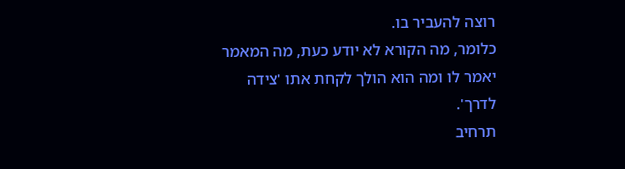רוצה להעביר בו.
כלומר, מה הקורא לא יודע כעת, מה המאמר יאמר לו ומה הוא הולך לקחת אתו 'צידה לדרך'.
תרחיב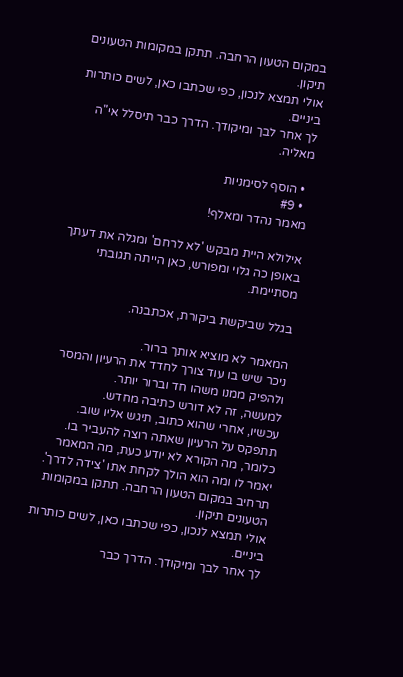במקום הטעון הרחבה. תתקן במקומות הטעונים תיקון.
אולי תמצא לנכון, כפי שכתבו כאן, לשים כותרות ביניים.
לך אחר לבך ומיקודך. הדרך כבר תיסלל אי"ה מאליה.

  • הוסף לסימניות
  • #9
מאמר נהדר ומאלף!

אילולא היית מבקש 'לא לרחם' ומגלה את דעתך באופן כה גלוי ומפורש, כאן הייתה תגובתי מסתיימת.

בגלל שביקשת ביקורת, אכתבנה.

המאמר לא מוציא אותך ברור.
ניכר שיש בו עוד צורך לחדד את הרעיון והמסר ולהפיק ממנו משהו חד וברור יותר.
למעשה, זה לא דורש כתיבה מחדש.
עכשיו, אחרי שהוא כתוב, תיגש אליו שוב.
תתפקס על הרעיון שאתה רוצה להעביר בו.
כלומר, מה הקורא לא יודע כעת, מה המאמר יאמר לו ומה הוא הולך לקחת אתו 'צידה לדרך'.
תרחיב במקום הטעון הרחבה. תתקן במקומות הטעונים תיקון.
אולי תמצא לנכון, כפי שכתבו כאן, לשים כותרות ביניים.
לך אחר לבך ומיקודך. הדרך כבר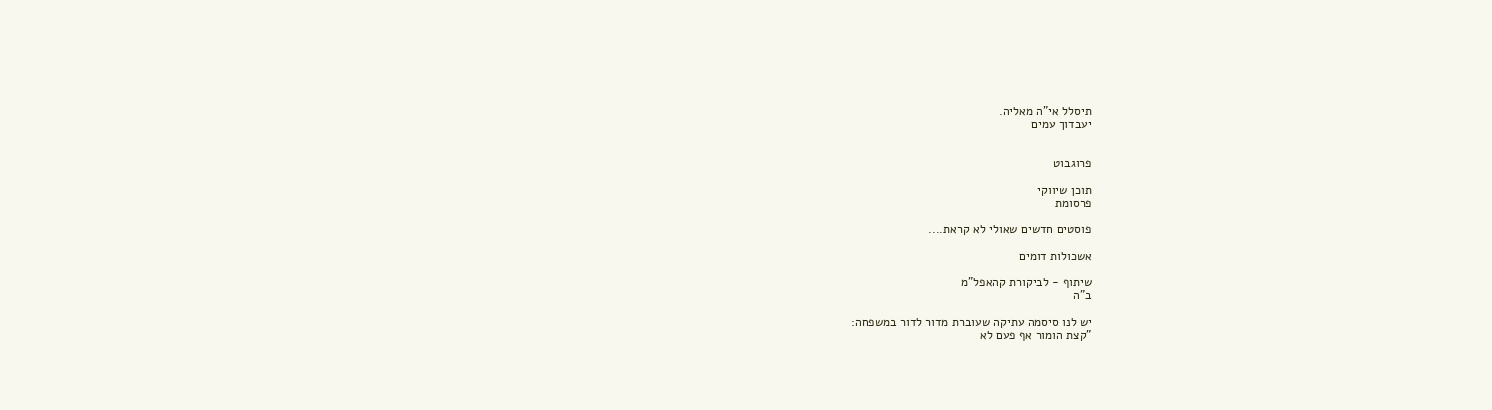תיסלל אי"ה מאליה.
יעבדוך עמים


פרוגבוט

תוכן שיווקי
פרסומת

פוסטים חדשים שאולי לא קראת....

אשכולות דומים

שיתוף - לביקורת קהאפל"מ
ב"ה

יש לנו סיסמה עתיקה שעוברת מדור לדור במשפחה:
"קצת הומור אף פעם לא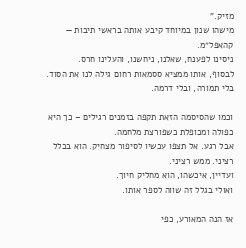מזיק."
מישהו שנון במיוחד קיבע אותה בראשי תיבות — קהאפל״מ.
ניסינו לפענח, שאלנו, ניחשנו, והעלינו חרס.
לבסוף, אותו ממציא ססמאות רחום גילה לנו את הסוד. בלי תמורה, ובלי דרמה.

וכמו שהסיסמה הזאת תקפה בזמנים רגילים – כך היא כפולה ומכופלת כשפורצת מלחמה.
אבל רגע. אל תצפו עכשיו לסיפור מצחיק. הוא בכלל רציני. ממש רציני.
ועדיין, איכשהו, הוא מחליק חיוך.
ואולי בגלל זה שווה לספר אותו.

אז הנה המאורע, כפי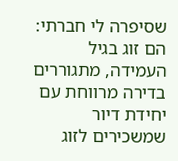שסיפרה לי חברתי:
הם זוג בגיל העמידה, מתגוררים בדירה מרווחת עם יחידת דיור שמשכירים לזוג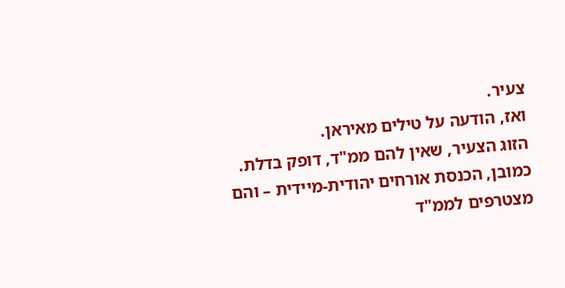צעיר.
ואז, הודעה על טילים מאיראן.
הזוג הצעיר, שאין להם ממ"ד, דופק בדלת.
כמובן, הכנסת אורחים יהודית-מיידית – והם מצטרפים לממ"ד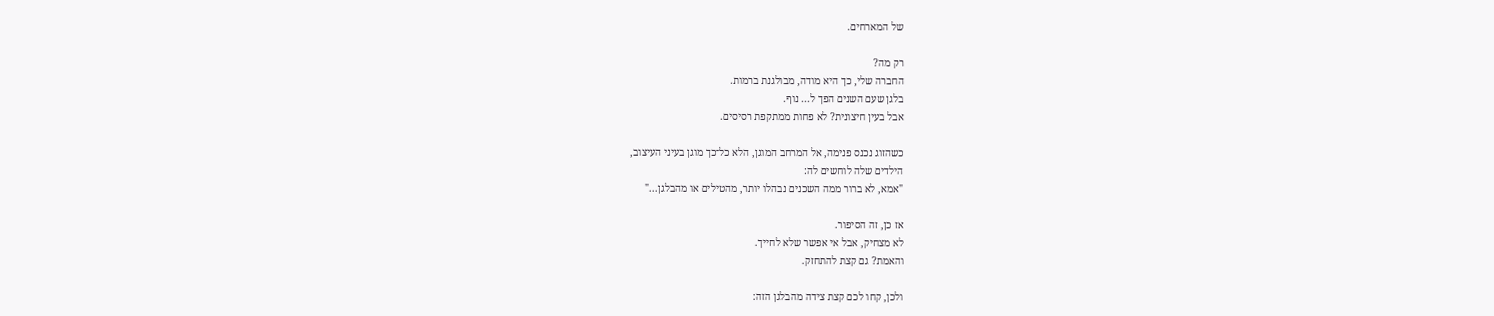של המארחים.

רק מה?
החברה שלי, כך היא מודה, מבולגנת ברמות.
בלגן שעם השנים הפך ל... נוף.
אבל בעין חיצונית? לא פחות ממתקפת רסיסים.

כשהזוג נכנס פנימה, אל המרחב המוגן, הלא כל־כך מוגן בעיני העיצוב,
הילדים שלה לוחשים לה:
"אמא, לא ברור ממה השכנים נבהלו יותר, מהטילים או מהבלגן..."

אז כן, זה הסיפור.
לא מצחיק, אבל אי אפשר שלא לחייך.
והאמת? גם קצת להתחזק.

ולכן, קחו לכם קצת צידה מהבלגן הזה: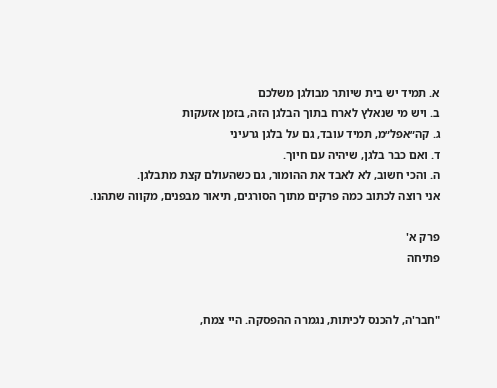א. תמיד יש בית שיותר מבולגן משלכם
ב. ויש מי שנאלץ לארח בתוך הבלגן הזה, בזמן אזעקות
ג. קה״אפל״מ, תמיד עובד, גם על בלגן גרעיני
ד. ואם כבר בלגן, שיהיה עם חיוך.
ה. והכי חשוב, לא לאבד את ההומור, גם כשהעולם קצת מתבלגן.
אני רוצה לכתוב כמה פרקים מתוך הסורגים, תיאור מבפנים, מקווה שתהנו.

פרק א'
פתיחה


"חבר'ה, להכנס לכיתות, נגמרה ההפסקה. היי צמח,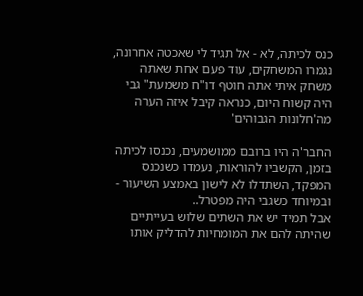כנס לכיתה, לא - אל תגיד לי שאכטה אחרונה, נגמרו המשחקים, עוד פעם אחת שאתה משחק איתי אתה חוטף דו"ח משמעת" גבי היה קשוח היום, כנראה קיבל איזה הערה מה'חלונות הגבוהים'

החבר'ה היו ברובם ממושמעים, נכנסו לכיתה בזמן, הקשביו להוראות, נעמדו כשנכנס המפקד, השתדלו לא לישון באמצע השיעור - ובמיוחד כשגבי היה מפטרל..
אבל תמיד יש את השתים שלוש בעייתיים שהיתה להם את המומחיות להדליק אותו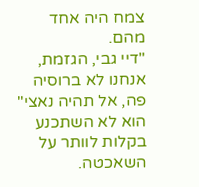צמח היה אחד מהם.
"דיי גבי, הגזמת, אנחנו לא ברוסיה פה, אל תהיה נאצי" הוא לא השתכנע בקלות לוותר על השאכטה.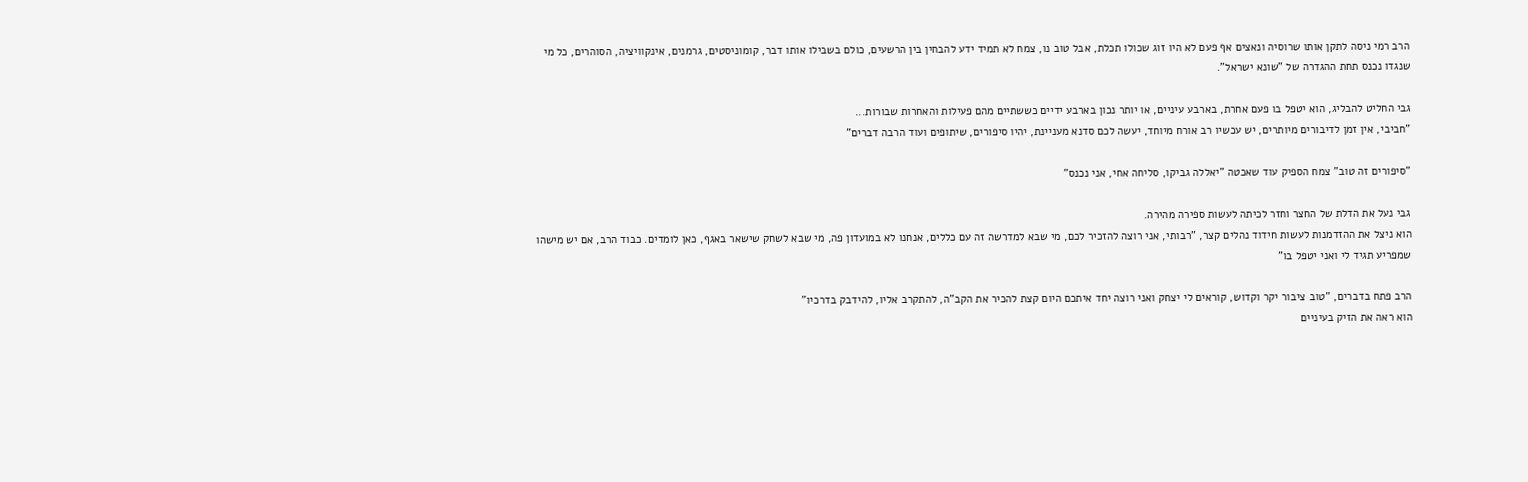הרב רמי ניסה לתקן אותו שרוסיה ונאצים אף פעם לא היו זוג שכולו תכלת, אבל טוב נו, צמח לא תמיד ידע להבחין בין הרשעים, כולם בשבילו אותו דבר, קומוניסטים, גרמנים, אינקוויציה, הסוהרים, כל מי שנגדו נכנס תחת ההגדרה של "שונא ישראל".

גבי החליט להבליג, הוא יטפל בו פעם אחרת, בארבע עיניים, או יותר נכון בארבע ידיים כששתיים מהם פעילות והאחרות שבורות...
"חביבי, אין זמן לדיבורים מיותרים, יש עכשיו רב אורח מיוחד, יעשה לכם סדנא מעניינת, יהיו סיפורים, שיתופים ועוד הרבה דברים"

"סיפורים זה טוב" צמח הספיק עוד שאכטה "יאללה גביקו, סליחה אחי, אני נכנס"

גבי נעל את הדלת של החצר וחזר לכיתה לעשות ספירה מהירה.
הוא ניצל את ההזדמנות לעשות חידוד נהלים קצר, "רבותי, אני רוצה להזכיר לכם, מי שבא למדרשה זה עם כללים, אנחנו לא במועדון פה, מי שבא לשחק שישאר באגף, כאן לומדים. כבוד הרב, אם יש מישהו שמפריע תגיד לי ואני יטפל בו"

הרב פתח בדברים, "טוב ציבור יקר וקדוש, קוראים לי יצחק ואני רוצה יחד איתכם היום קצת להכיר את הקב"ה, להתקרב אליו, להידבק בדרכיו"
הוא ראה את הזיק בעיניים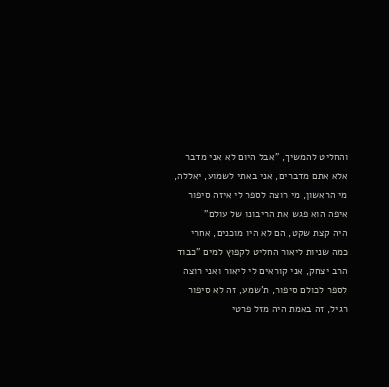והחליט להמשיך, "אבל היום לא אני מדבר אלא אתם מדברים, אני באתי לשמוע, יאללה, מי הראשון, מי רוצה לספר לי איזה סיפור איפה הוא פגש את הריבונו של עולם"
היה קצת שקט, הם לא היו מוכנים, אחרי כמה שניות ליאור החליט לקפוץ למים "כבוד הרב יצחק, אני קוראים לי ליאור ואני רוצה לספר לכולם סיפור, ת'שמע, זה לא סיפור רגיל, זה באמת היה מזל פרטי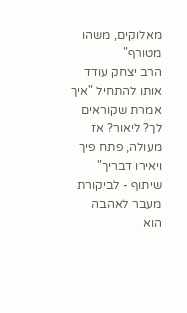מאלוקים, משהו מטורף"
הרב יצחק עודד אותו להתחיל "איך אמרת שקוראים לך? ליאור? אז מעולה, פתח פיך ויאירו דבריך"
שיתוף - לביקורת מעבר לאהבה
הוא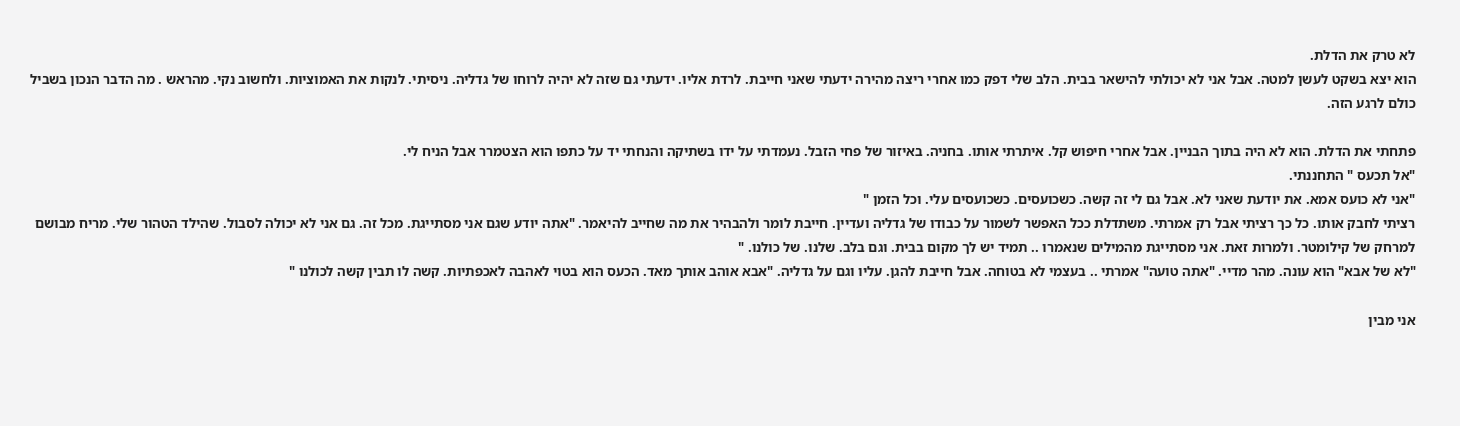לא טרק את הדלת.
הוא יצא בשקט לעשן למטה. אבל אני לא יכולתי להישאר בבית. הלב שלי דפק כמו אחרי ריצה מהירה ידעתי שאני חייבת. לרדת אליו. ידעתי גם שזה לא יהיה לרוחו של גדליה. ניסיתי. לנקות את האמוציות. ולחשוב נקי. מהראש . מה הדבר הנכון בשביל כולם לרגע הזה.

פתחתי את הדלת. הוא לא היה בתוך הבניין. אבל אחרי חיפוש קל. איתרתי אותו. בחניה. באיזור של פחי הזבל. נעמדתי על ידו בשתיקה והנחתי יד על כתפו הוא הצטמרר אבל הניח לי.
"אל תכעס " התחננתי.
"אני לא כועס אמא. את יודעת שאני לא. אבל גם לי זה קשה. כשכועסים. כשכועסים עלי. וכל הזמן "
רציתי לחבק אותו. כל כך רציתי אבל רק אמרתי. משתדלת ככל האפשר לשמור על כבודו של גדליה ועדיין. חייבת לומר ולהבהיר את מה שחייב להיאמר. "אתה יודע שגם אני מסתייגת. מכל זה. גם אני לא יכולה לסבול. שהילד הטהור שלי. מריח מבושם למרחק של קילומטר. ולמרות זאת. אני מסתייגת מהמילים שנאמרו .. תמיד יש לך מקום בבית. וגם בלב. שלנו. של כולנו. "
"לא של אבא" הוא עונה. מהר מדיי. "אתה טועה" אמרתי .. בעצמי לא בטוחה. אבל חייבת להגן. עליו וגם על גדליה. "אבא אוהב אותך מאד. הכעס הוא בטוי לאהבה לאכפתיות. קשה לו תבין קשה לכולנו "

אני מבין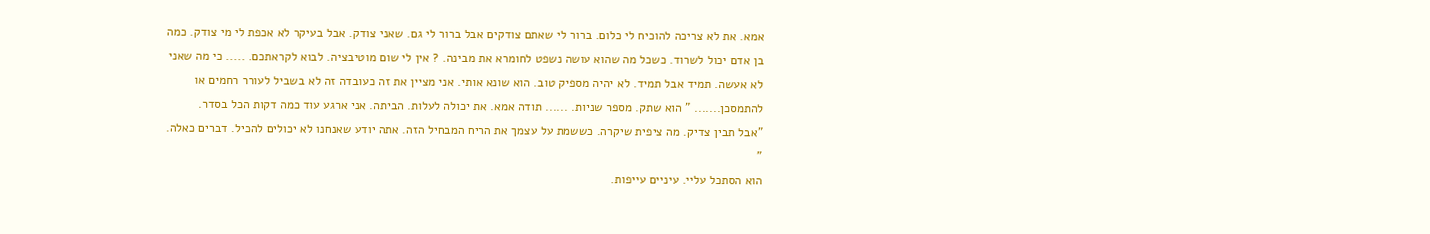אמא. את לא צריכה להוכיח לי כלום. ברור לי שאתם צודקים אבל ברור לי גם. שאני צודק. אבל בעיקר לא אכפת לי מי צודק. כמה בן אדם יכול לשרוד. כשכל מה שהוא עושה נשפט לחומרא את מבינה. ? אין לי שום מוטיבציה. לבוא לקראתכם. ..... כי מה שאני לא אעשה. תמיד אבל תמיד. לא יהיה מספיק טוב. הוא שונא אותי. אני מציין את זה כעובדה זה לא בשביל לעורר רחמים או להתמסכן....... " הוא שתק. מספר שניות. ...... תודה אמא. את יכולה לעלות. הביתה. אני ארגע עוד כמה דקות הכל בסדר.
"אבל תבין צדיק. מה ציפית שיקרה. כששמת על עצמך את הריח המבחיל הזה. אתה יודע שאנחנו לא יכולים להכיל. דברים כאלה. "
הוא הסתכל עליי. עיניים עייפות.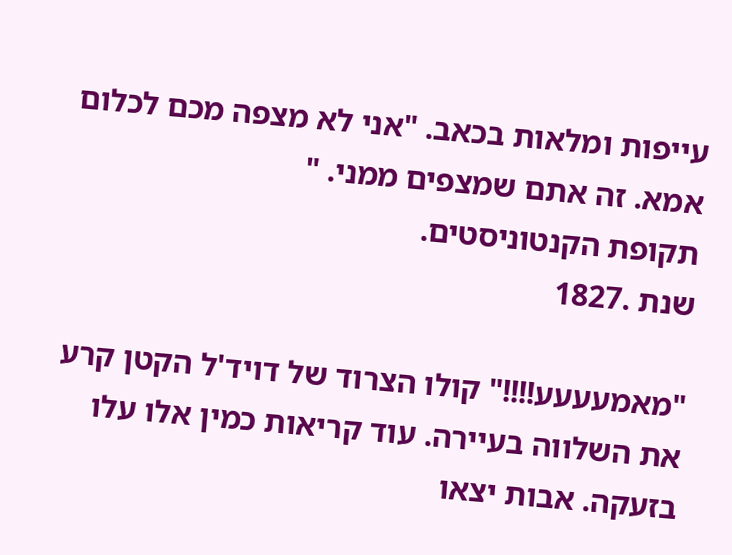עייפות ומלאות בכאב. "אני לא מצפה מכם לכלום אמא. זה אתם שמצפים ממני. "
תקופת הקנטוניסטים.
שנת .1827

"מאמעעעע!!!!" קולו הצרוד של דויד'ל הקטן קרע את השלווה בעיירה. עוד קריאות כמין אלו עלו בזעקה. אבות יצאו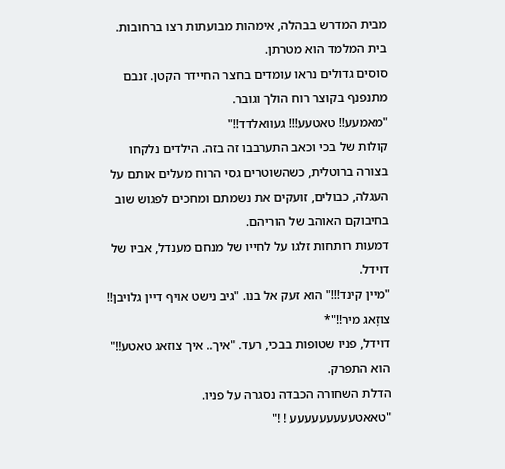מבית המדרש בבהלה, אימהות מבועתות רצו ברחובות. בית המלמד הוא מטרתן.
סוסים גדולים נראו עומדים בחצר החיידר הקטן. זנבם מתנפנף בקוצר רוח הולך וגובר.
"מאמעע!! טאטעע!!! געוואלדד!!"
קולות של בכי וכאב התערבבו זה בזה. הילדים נלקחו בצורה ברוטלית, כשהשוטרים גסי הרוח מעלים אותם על העגלה, כבולים, זועקים את נשמתם ומחכים לפגוש שוב בחיבוקם האוהב של הוריהם.
דמעות רותחות זלגו על לחייו של מנחם מענדל, אביו של דוידל.
"מיין קינד!!!" הוא זעק אל בנו. "גיב נישט אויף דיין גלויבן!! צוזָאג מיר!!"*
דוידל, פניו שטופות בבכי, רעד. "איך.. איך צוזאג טאטע!!" הוא התפרק.
הדלת השחורה הכבדה נסגרה על פניו.
"טאאטעעעעעעעעע ! !"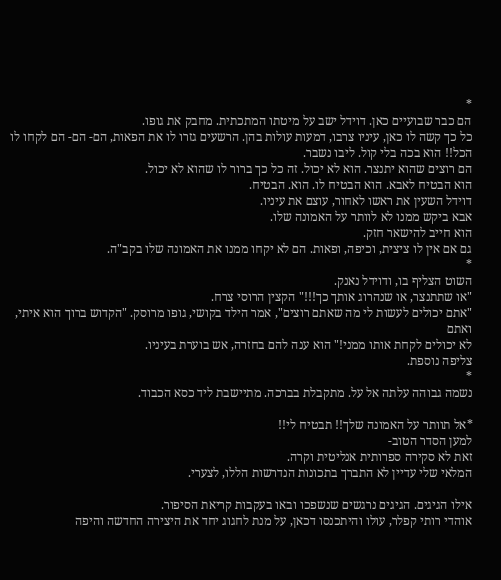*
הם כבר שבועיים כאן. דוידל ישב על מיטתו המתכתית. מחבק את גופו.
כל כך קשה לו כאן, עיניו צרבו, דמעות עולות בהן. הרשעים גזרו לו את הפאות, הם- הם- הם לקחו לו הכל!! הוא בכה בלי קול. ליבו נשבר.
הם רוצים שהוא יתנצר. הוא לא יכול. זה כל כך ברור לו שהוא לא יכול.
הוא הבטיח לאבא. הוא הבטיח לו. הוא. הבטיח.
דוידל השעין את ראשו לאחור, עוצם את עיניו.
אבא ביקש ממנו לא לוותר על האמונה שלו.
הוא חייב להישאר חזק.
גם אם אין לו ציצית, וכיפה, ופאות. הם לא יקחו ממנו את האמונה שלו בקב"ה.
*
השוט הצליף בו, ודוידל נאנק.
"או שתתנצר, או שנהרוג אותך כך!!!" הקצין הרוסי צרח.
"אתם יכולים לעשות לי מה שאתם רוצים", אמר הילד בקושי, גופו מרוסק. "הקדוש ברוך הוא איתי, ואתם
לא יכולים לקחת אותו ממני!" הוא ענה להם בחזרה, אש בוערת בעיניו.
צליפה נוספת.
*
נשמה גבוהה עלתה אל על. מתקבלת בברכה. מתיישבת ליד כסא הכבוד.

*אל תוותר על האמונה שלך!! תבטיח לי!!
למען הסדר הטוב-
זאת לא סקירה ספרותית אנליטית וקרה.
המלאי שלי עדיין לא התברך בתכונות הנדרשות הללו, לצערי.

אילו הגיגים. הגיגים נרגשים שנשפכו ובאו בעקבות קריאת הסיפור.
אוהדי רותי קפלר, עולו והיתכנסו דכאן, על מנת לחגוג יחד את היצירה החדשה והיפה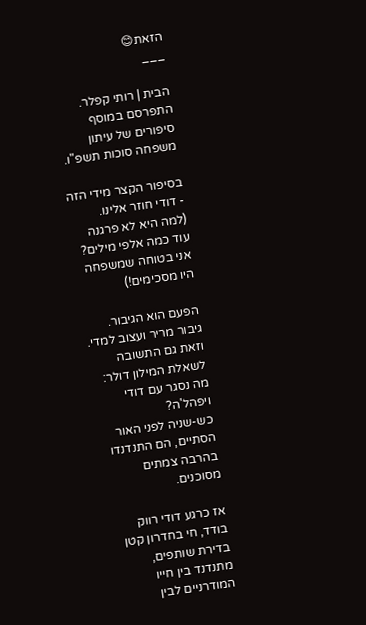הזאת😊
___

הבית | רותי קפלר. התפרסם במוסף סיפורים של עיתון משפחה סוכות תשפ"ו.

בסיפור הקצר מידי הזה - דודי חוזר אלינו.
(למה היא לא פרגנה עוד כמה אלפי מילים? אני בטוחה שמשפחה היו מסכימים!)

הפעם הוא הגיבור. גיבור מריר ועצוב למדי.
וזאת גם התשובה לשאלת המילון דולר: מה נסגר עם דודי ויפהל'ה?
כש-שניה לפני האור הסתיים, הם התנדנדו בהרבה צמתים מסוכנים.

אז כרגע דודי רווק בודד, חי בחדרון קטן בדירת שותפים, מתנדנד בין חייו המודרניים לבין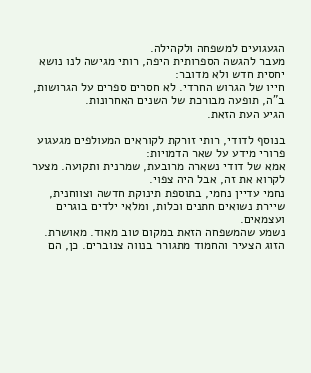הגעגועים למשפחה ולקהילה.
מעבר להגשה הספרותית היפה, רותי מגישה לנו נושא יחסית חדש ולא מדובר:
חייו של הגרוש החרדי. לא חסרים ספרים על הגרושות, ב"ה, תופעה מבורכת של השנים האחרונות.
הגיע העת הזאת.

בנוסף לדודי, רותי זורקת לקוראים המעולפים מגעגוע פרורי מידע על שאר הדמויות:
אמא של דודי נשארה מרובעת, שמרנית ותקועה. מצער לקרוא את זה, אבל היה צפוי.
נחמי עדיין נחמי, בתוספת תינוקת חדשה וצווחנית, שיירת נשואים חתנים וכלות, ומלאי ילדים בוגרים ועצמאים.
נשמע שהמשפחה הזאת במקום טוב מאוד. מאושרת.
הזוג הצעיר והחמוד מתגורר בנווה צנוברים. כן, הם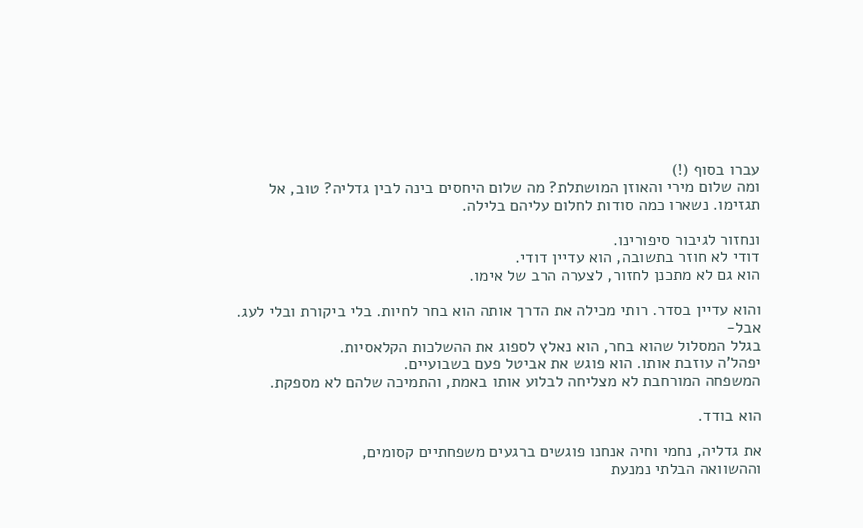עברו בסוף (!)
ומה שלום מירי והאוזן המושתלת? מה שלום היחסים בינה לבין גדליה? טוב, אל תגזימו. נשארו כמה סודות לחלום עליהם בלילה.

ונחזור לגיבור סיפורינו.
דודי לא חוזר בתשובה, הוא עדיין דודי.
הוא גם לא מתכנן לחזור, לצערה הרב של אימו.

והוא עדיין בסדר. רותי מכילה את הדרך אותה הוא בחר לחיות. בלי ביקורת ובלי לעג.
אבל-
בגלל המסלול שהוא בחר, הוא נאלץ לספוג את ההשלכות הקלאסיות.
יפהל'ה עוזבת אותו. הוא פוגש את אביטל פעם בשבועיים.
המשפחה המורחבת לא מצליחה לבלוע אותו באמת, והתמיכה שלהם לא מספקת.

הוא בודד.

את גדליה, נחמי וחיה אנחנו פוגשים ברגעים משפחתיים קסומים,
וההשוואה הבלתי נמנעת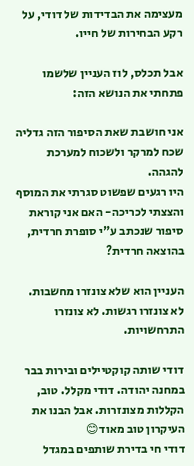מעצימה את הבדידות של דודי, על רקע הבחירות של חייו.

אבל תכלס, לוז העניין שלשמו פתחתי את הנושא הזה:

אני חושבת שאת הסיפור הזה גדליה שכח למרקר ולשכוח למערכת להגהה.
היו רגעים שפשוט סגרתי את המוסף והצצתי לכריכה- האם אני קוראת סיפור שנכתב ע"י סופרת חרדית, בהוצאה חרדית?

העניין הוא שלא צונזרו מחשבות. לא צונזרו רגשות. לא צונזרו התרחשויות.

דודי שותה קוקטיילים ובירות בבר במחנה יהודה. דודי מקלל. טוב, הקללות מצונזרות. אבל הבנו את העיקרון טוב מאוד😊
דודי חי בדירת שותפים במגדל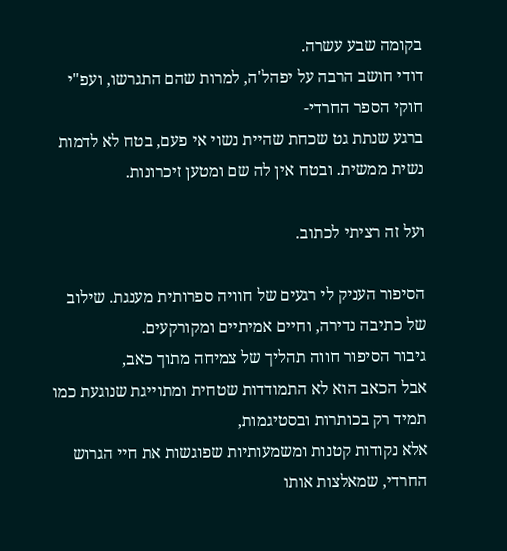בקומה שבע עשרה.
דודי חושב הרבה על יפהל'ה, למרות שהם התגרשו, ועפ"י חוקי הספר החרדי-
ברגע שנתת גט שכחת שהיית נשוי אי פעם, בטח לא לדמות נשית ממשית. ובטח אין לה שם ומטען זיכרונות.

ועל זה רציתי לכתוב.

הסיפור העניק לי רגעים של חוויה ספרותית מענגת. שילוב של כתיבה נדירה, וחיים אמיתיים ומקורקעים.
גיבור הסיפור חווה תהליך של צמיחה מתוך כאב,
אבל הכאב הוא לא התמודדות שטחית ומתוייגת שנוגעת כמו תמיד רק בכותרות ובסטיגמות,
אלא נקודות קטנות ומשמעותיות שפוגשות את חיי הגרוש החרדי, שמאלצות אותו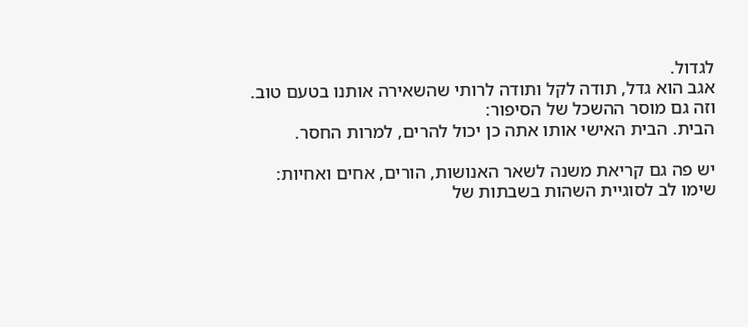לגדול.
אגב הוא גדל, תודה לקל ותודה לרותי שהשאירה אותנו בטעם טוב.
וזה גם מוסר ההשכל של הסיפור:
הבית. הבית האישי אותו אתה כן יכול להרים, למרות החסר.

יש פה גם קריאת משנה לשאר האנושות, הורים, אחים ואחיות:
שימו לב לסוגיית השהות בשבתות של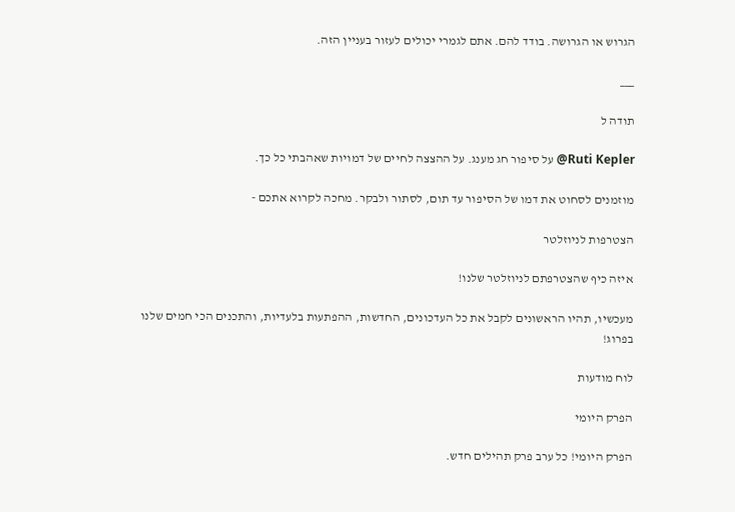הגרוש או הגרושה. בודד להם. אתם לגמרי יכולים לעזור בעניין הזה.

___

תודה ל

Ruti Kepler@ על סיפור חג מענג. על ההצצה לחיים של דמויות שאהבתי כל כך.

מוזמנים לסחוט את דמו של הסיפור עד תום, לסתור ולבקר. מחכה לקרוא אתכם -

הצטרפות לניוזלטר

איזה כיף שהצטרפתם לניוזלטר שלנו!

מעכשיו, תהיו הראשונים לקבל את כל העדכונים, החדשות, ההפתעות בלעדיות, והתכנים הכי חמים שלנו בפרוג!

לוח מודעות

הפרק היומי

הפרק היומי! כל ערב פרק תהילים חדש.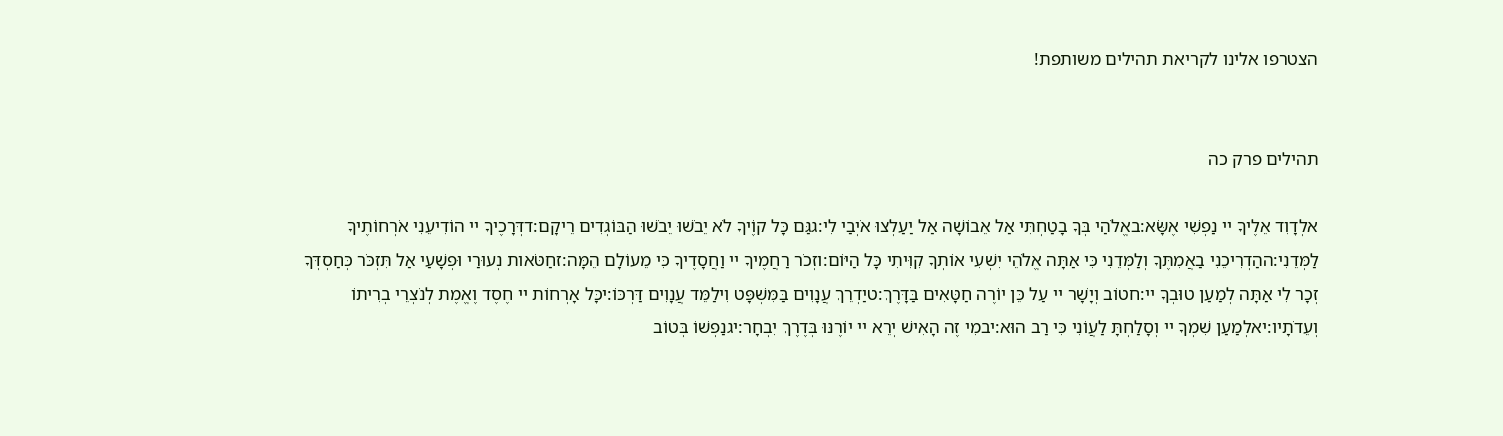הצטרפו אלינו לקריאת תהילים משותפת!


תהילים פרק כה

אלְדָוִד אֵלֶיךָ יי נַפְשִׁי אֶשָּׂא:באֱלֹהַי בְּךָ בָטַחְתִּי אַל אֵבוֹשָׁה אַל יַעַלְצוּ אֹיְבַי לִי:גגַּם כָּל קוֶֹיךָ לֹא יֵבֹשׁוּ יֵבֹשׁוּ הַבּוֹגְדִים רֵיקָם:דדְּרָכֶיךָ יי הוֹדִיעֵנִי אֹרְחוֹתֶיךָ לַמְּדֵנִי:ההַדְרִיכֵנִי בַאֲמִתֶּךָ וְלַמְּדֵנִי כִּי אַתָּה אֱלֹהֵי יִשְׁעִי אוֹתְךָ קִוִּיתִי כָּל הַיּוֹם:וזְכֹר רַחֲמֶיךָ יי וַחֲסָדֶיךָ כִּי מֵעוֹלָם הֵמָּה:זחַטֹּאות נְעוּרַי וּפְשָׁעַי אַל תִּזְכֹּר כְּחַסְדְּךָ זְכָר לִי אַתָּה לְמַעַן טוּבְךָ יי:חטוֹב וְיָשָׁר יי עַל כֵּן יוֹרֶה חַטָּאִים בַּדָּרֶךְ:טיַדְרֵךְ עֲנָוִים בַּמִּשְׁפָּט וִילַמֵּד עֲנָוִים דַּרְכּוֹ:יכָּל אָרְחוֹת יי חֶסֶד וֶאֱמֶת לְנֹצְרֵי בְרִיתוֹ וְעֵדֹתָיו:יאלְמַעַן שִׁמְךָ יי וְסָלַחְתָּ לַעֲוֹנִי כִּי רַב הוּא:יבמִי זֶה הָאִישׁ יְרֵא יי יוֹרֶנּוּ בְּדֶרֶךְ יִבְחָר:יגנַפְשׁוֹ בְּטוֹב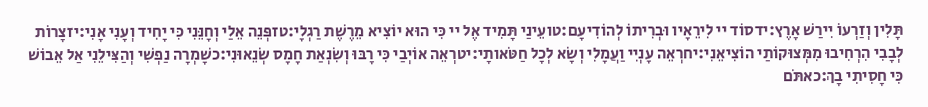תָּלִין וְזַרְעוֹ יִירַשׁ אָרֶץ:ידסוֹד יי לִירֵאָיו וּבְרִיתוֹ לְהוֹדִיעָם:טועֵינַי תָּמִיד אֶל יי כִּי הוּא יוֹצִיא מֵרֶשֶׁת רַגְלָי:טזפְּנֵה אֵלַי וְחָנֵּנִי כִּי יָחִיד וְעָנִי אָנִי:יזצָרוֹת לְבָבִי הִרְחִיבוּ מִמְּצוּקוֹתַי הוֹצִיאֵנִי:יחרְאֵה עָנְיִי וַעֲמָלִי וְשָׂא לְכָל חַטֹּאותָי:יטרְאֵה אוֹיְבַי כִּי רָבּוּ וְשִׂנְאַת חָמָס שְׂנֵאוּנִי:כשָׁמְרָה נַפְשִׁי וְהַצִּילֵנִי אַל אֵבוֹשׁ כִּי חָסִיתִי בָךְ:כאתֹּם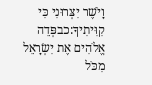וָיֹשֶׁר יִצְּרוּנִי כִּי קִוִּיתִיךָ:כבפְּדֵה אֱלֹהִים אֶת יִשְׂרָאֵל מִכֹּל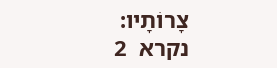צָרוֹתָיו:
נקרא  2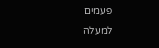פעמים
למעלה